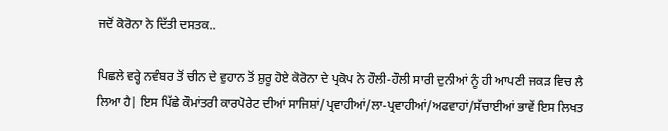ਜਦੋਂ ਕੋਰੋਨਾ ਨੇ ਦਿੱਤੀ ਦਸਤਕ..

ਪਿਛਲੇ ਵਰ੍ਹੇ ਨਵੰਬਰ ਤੋਂ ਚੀਨ ਦੇ ਵੁਹਾਨ ਤੋਂ ਸ਼ੁਰੂ ਹੋਏ ਕੋਰੋਨਾ ਦੇ ਪ੍ਰਕੋਪ ਨੇ ਹੌਲੀ-ਹੌਲੀ ਸਾਰੀ ਦੁਨੀਆਂ ਨੂੰ ਹੀ ਆਪਣੀ ਜਕੜ ਵਿਚ ਲੈ ਲਿਆ ਹੈ| ਇਸ ਪਿੱਛੇ ਕੌਮਾਂਤਰੀ ਕਾਰਪੋਰੇਟ ਦੀਆਂ ਸਾਜਿਸ਼ਾਂ/ਪ੍ਰਵਾਹੀਆਂ/ਲਾ-ਪ੍ਰਵਾਹੀਆਂ/ਅਫਵਾਹਾਂ/ਸੱਚਾਈਆਂ ਭਾਵੇਂ ਇਸ ਲਿਖਤ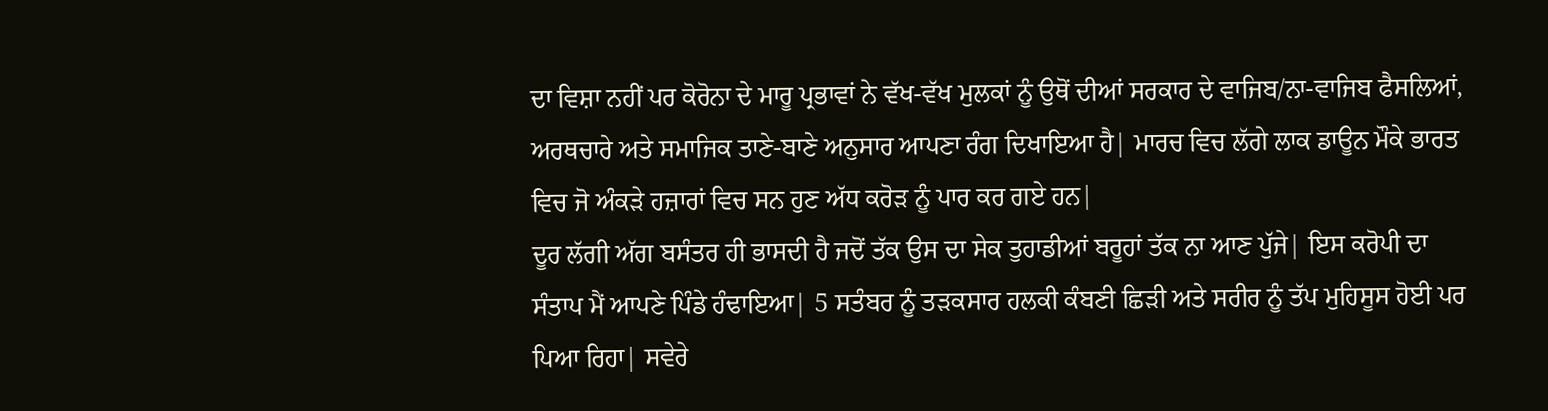ਦਾ ਵਿਸ਼ਾ ਨਹੀਂ ਪਰ ਕੋਰੋਨਾ ਦੇ ਮਾਰੂ ਪ੍ਰਭਾਵਾਂ ਨੇ ਵੱਖ-ਵੱਖ ਮੁਲਕਾਂ ਨੂੰ ਉਥੋਂ ਦੀਆਂ ਸਰਕਾਰ ਦੇ ਵਾਜਿਬ/ਨਾ-ਵਾਜਿਬ ਫੈਸਲਿਆਂ, ਅਰਥਚਾਰੇ ਅਤੇ ਸਮਾਜਿਕ ਤਾਣੇ-ਬਾਣੇ ਅਨੁਸਾਰ ਆਪਣਾ ਰੰਗ ਦਿਖਾਇਆ ਹੈ| ਮਾਰਚ ਵਿਚ ਲੱਗੇ ਲਾਕ ਡਾਊਨ ਮੌਕੇ ਭਾਰਤ ਵਿਚ ਜੋ ਅੰਕੜੇ ਹਜ਼ਾਰਾਂ ਵਿਚ ਸਨ ਹੁਣ ਅੱਧ ਕਰੋੜ ਨੂੰ ਪਾਰ ਕਰ ਗਏ ਹਨ|
ਦੂਰ ਲੱਗੀ ਅੱਗ ਬਸੰਤਰ ਹੀ ਭਾਸਦੀ ਹੈ ਜਦੋਂ ਤੱਕ ਉਸ ਦਾ ਸੇਕ ਤੁਹਾਡੀਆਂ ਬਰੂਹਾਂ ਤੱਕ ਨਾ ਆਣ ਪੁੱਜੇ| ਇਸ ਕਰੋਪੀ ਦਾ ਸੰਤਾਪ ਮੈਂ ਆਪਣੇ ਪਿੰਡੇ ਹੰਢਾਇਆ| 5 ਸਤੰਬਰ ਨੂੰ ਤੜਕਸਾਰ ਹਲਕੀ ਕੰਬਣੀ ਛਿੜੀ ਅਤੇ ਸਰੀਰ ਨੂੰ ਤੱਪ ਮੁਹਿਸੂਸ ਹੋਈ ਪਰ ਪਿਆ ਰਿਹਾ| ਸਵੇਰੇ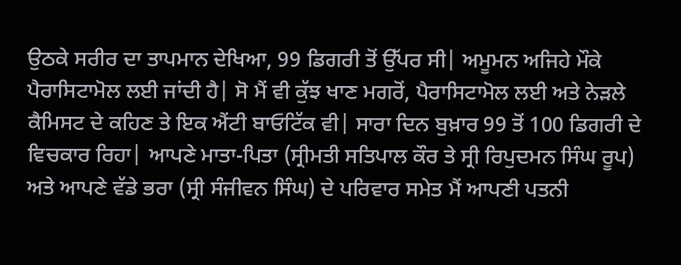ਉਠਕੇ ਸਰੀਰ ਦਾ ਤਾਪਮਾਨ ਦੇਖਿਆ, 99 ਡਿਗਰੀ ਤੋਂ ਉੱਪਰ ਸੀ| ਅਮੂਮਨ ਅਜਿਹੇ ਮੌਕੇ ਪੈਰਾਸਿਟਾਮੋਲ ਲਈ ਜਾਂਦੀ ਹੈ| ਸੋ ਮੈਂ ਵੀ ਕੁੱਝ ਖਾਣ ਮਗਰੋਂ, ਪੈਰਾਸਿਟਾਮੋਲ ਲਈ ਅਤੇ ਨੇੜਲੇ ਕੈਮਿਸਟ ਦੇ ਕਹਿਣ ਤੇ ਇਕ ਐਂਟੀ ਬਾਓਟਿੱਕ ਵੀ| ਸਾਰਾ ਦਿਨ ਬੁਖ਼ਾਰ 99 ਤੋਂ 100 ਡਿਗਰੀ ਦੇ ਵਿਚਕਾਰ ਰਿਹਾ| ਆਪਣੇ ਮਾਤਾ-ਪਿਤਾ (ਸ੍ਰੀਮਤੀ ਸਤਿਪਾਲ ਕੌਰ ਤੇ ਸ੍ਰੀ ਰਿਪੁਦਮਨ ਸਿੰਘ ਰੂਪ) ਅਤੇ ਆਪਣੇ ਵੱਡੇ ਭਰਾ (ਸ੍ਰੀ ਸੰਜੀਵਨ ਸਿੰਘ) ਦੇ ਪਰਿਵਾਰ ਸਮੇਤ ਮੈਂ ਆਪਣੀ ਪਤਨੀ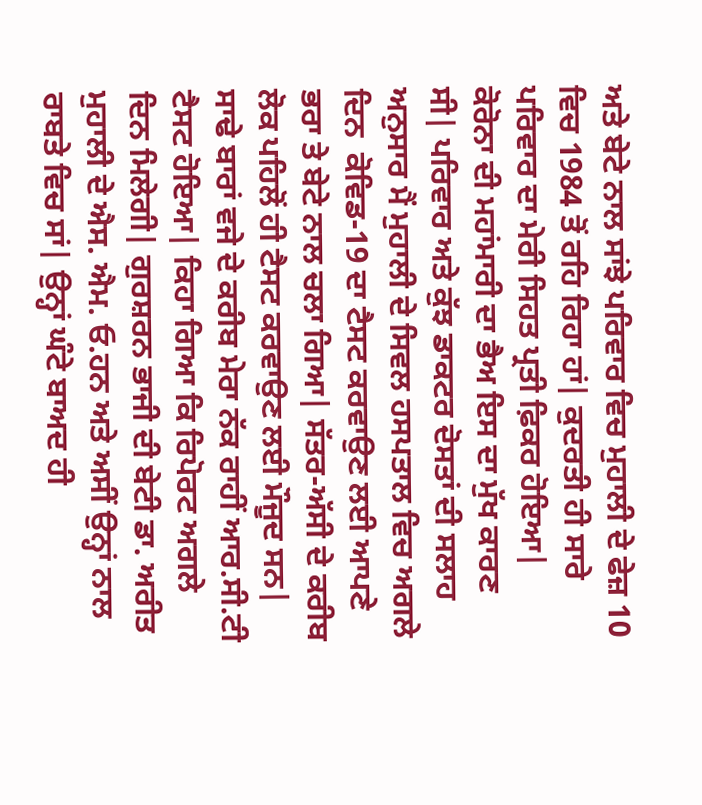ਅਤੇ ਬੇਟੇ ਨਾਲ ਸਾਂਝੇ ਪਰਿਵਾਰ ਵਿਚ ਮੁਹਾਲੀ ਦੇ ਫੇਜ਼ 10 ਵਿਚ 1984 ਤੋਂ ਰਹਿ ਰਿਹਾ ਹਾਂ| ਕੁਦਰਤੀ ਹੀ ਸਾਰੇ ਪਰਿਵਾਰ ਦਾ ਮੇਰੀ ਸਿਹਤ ਪ੍ਰਤੀ ਫ਼ਿਕਰ ਹੋਇਆ| ਕੋਰੋਨਾ ਦੀ ਮਹਾਂਮਾਰੀ ਦਾ ਭੈਅ ਇਸ ਦਾ ਮੁੱਖ ਕਾਰਣ ਸੀ| ਪਰਿਵਾਰ ਅਤੇ ਕੁੱਝ ਡਾਕਟਰ ਦੋਸਤਾਂ ਦੀ ਸਲਾਹ ਅਨੁਸਾਰ ਮੈਂ ਮੁਹਾਲੀ ਦੇ ਸਿਵਲ ਹਸਪਤਾਲ ਵਿਚ ਅਗਲੇ ਦਿਨ  ਕੋਵਿਡ-19 ਦਾ ਟੈਸਟ ਕਰਵਾਉਣ ਲਈ ਆਪਣੇ ਭਰਾ ਤੇ ਬੇਟੇ ਨਾਲ ਚਲਾ ਗਿਆ| ਸੱਤਰ-ਅੱਸੀ ਦੇ ਕਰੀਬ ਲੋਕ ਪਹਿਲੋਂ ਹੀ ਟੈਸਟ ਕਰਵਾਉਣ ਲਈ ਮੌਜੂਦ ਸਨ| ਸਾਢੇ ਬਾਰਾਂ ਵਜੇ ਦੇ ਕਰੀਬ ਮੇਰਾ ਨੱਕ ਰਾਹੀਂ ਆਰ.ਸੀ.ਟੀ ਟੈਸਟ ਹੋਇਆ| ਕਿਹਾ ਗਿਆ ਕਿ ਰਿਪੋਰਟ ਅਗਲੇ ਦਿਨ ਮਿਲੇਗੀ| ਗੁਰਸ਼ਰਨ ਭਾਜੀ ਦੀ ਬੇਟੀ ਡਾ. ਅਰੀਤ ਮੁਹਾਲੀ ਦੇ ਐਸ. ਐਮ. ਓ.ਹਨ ਅਤੇ ਅਸੀਂ ਉਨ੍ਹਾਂ ਨਾਲ ਰਾਬਤੇ ਵਿਚ ਸਾਂ| ਉਨ੍ਹਾਂ ਘੰਟੇ ਬਾਅਦ ਹੀ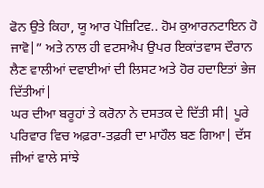ਫੋਨ ਉਤੇ ਕਿਹਾ, ਯੂ ਆਰ ਪੋਜ਼ਿਟਿਵ.. ਹੋਮ ਕੁਆਰਨਟਾਇਨ ਹੋ ਜਾਵੋ|” ਅਤੇ ਨਾਲ ਹੀ ਵਟਸਐਪ ਉਪਰ ਇਕਾਂਤਵਾਸ ਦੌਰਾਨ ਲੈਣ ਵਾਲੀਆਂ ਦਵਾਈਆਂ ਦੀ ਲਿਸਟ ਅਤੇ ਹੋਰ ਹਦਾਇਤਾਂ ਭੇਜ ਦਿੱਤੀਆਂ|
ਘਰ ਦੀਆ ਬਰੂਹਾਂ ਤੇ ਕਰੋਨਾ ਨੇ ਦਸਤਕ ਦੇ ਦਿੱਤੀ ਸੀ| ਪੂਰੇ ਪਰਿਵਾਰ ਵਿਚ ਅਫ਼ਰਾ-ਤਫ਼ਰੀ ਦਾ ਮਾਹੌਲ ਬਣ ਗਿਆ| ਦੱਸ ਜੀਆਂ ਵਾਲੇ ਸਾਂਝੇ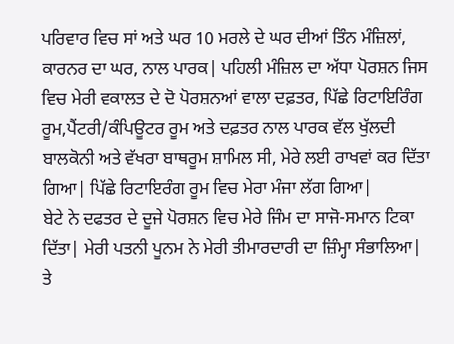ਪਰਿਵਾਰ ਵਿਚ ਸਾਂ ਅਤੇ ਘਰ 10 ਮਰਲੇ ਦੇ ਘਰ ਦੀਆਂ ਤਿੰਨ ਮੰਜ਼ਿਲਾਂ, ਕਾਰਨਰ ਦਾ ਘਰ, ਨਾਲ ਪਾਰਕ| ਪਹਿਲੀ ਮੰਜ਼ਿਲ ਦਾ ਅੱਧਾ ਪੋਰਸ਼ਨ ਜਿਸ ਵਿਚ ਮੇਰੀ ਵਕਾਲਤ ਦੇ ਦੋ ਪੋਰਸ਼ਨਆਂ ਵਾਲਾ ਦਫ਼ਤਰ, ਪਿੱਛੇ ਰਿਟਾਇਰਿੰਗ ਰੂਮ,ਪੈਂਟਰੀ/ਕੰਪਿਊਟਰ ਰੂਮ ਅਤੇ ਦਫ਼ਤਰ ਨਾਲ ਪਾਰਕ ਵੱਲ ਖੁੱਲਦੀ ਬਾਲਕੋਨੀ ਅਤੇ ਵੱਖਰਾ ਬਾਥਰੂਮ ਸ਼ਾਮਿਲ ਸੀ, ਮੇਰੇ ਲਈ ਰਾਖਵਾਂ ਕਰ ਦਿੱਤਾ ਗਿਆ| ਪਿੱਛੇ ਰਿਟਾਇਰੰਗ ਰੂਮ ਵਿਚ ਮੇਰਾ ਮੰਜਾ ਲੱਗ ਗਿਆ|             ਬੇਟੇ ਨੇ ਦਫਤਰ ਦੇ ਦੂਜੇ ਪੋਰਸ਼ਨ ਵਿਚ ਮੇਰੇ ਜਿੰਮ ਦਾ ਸਾਜੋ-ਸਮਾਨ ਟਿਕਾ ਦਿੱਤਾ| ਮੇਰੀ ਪਤਨੀ ਪੂਨਮ ਨੇ ਮੇਰੀ ਤੀਮਾਰਦਾਰੀ ਦਾ ਜ਼ਿੰਮ੍ਹਾ ਸੰਭਾਲਿਆ| ਤੇ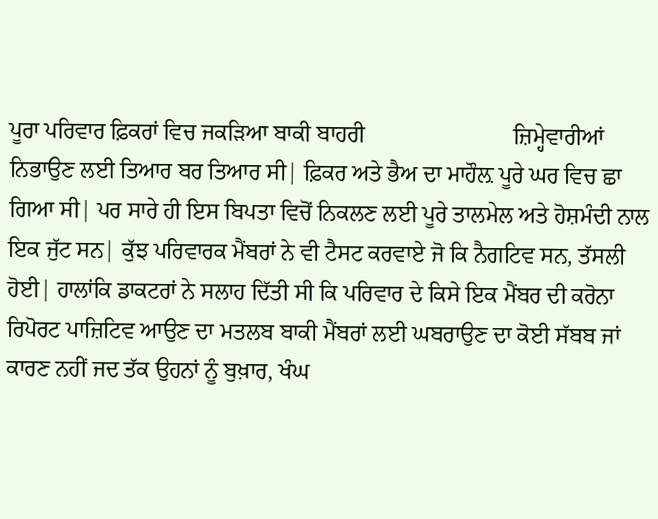ਪੂਰਾ ਪਰਿਵਾਰ ਫ਼ਿਕਰਾਂ ਵਿਚ ਜਕੜਿਆ ਬਾਕੀ ਬਾਹਰੀ                          ਜ਼ਿਮ੍ਹੇਵਾਰੀਆਂ ਨਿਭਾਉਣ ਲਈ ਤਿਆਰ ਬਰ ਤਿਆਰ ਸੀ| ਫ਼ਿਕਰ ਅਤੇ ਭੈਅ ਦਾ ਮਾਹੌਲ਼ ਪੂਰੇ ਘਰ ਵਿਚ ਛਾ ਗਿਆ ਸੀ| ਪਰ ਸਾਰੇ ਹੀ ਇਸ ਬਿਪਤਾ ਵਿਚੋਂ ਨਿਕਲਣ ਲਈ ਪੂਰੇ ਤਾਲਮੇਲ ਅਤੇ ਹੋਸ਼ਮੰਦੀ ਨਾਲ ਇਕ ਜੁੱਟ ਸਨ| ਕੁੱਝ ਪਰਿਵਾਰਕ ਮੈਂਬਰਾਂ ਨੇ ਵੀ ਟੈਸਟ ਕਰਵਾਏ ਜੋ ਕਿ ਨੈਗਟਿਵ ਸਨ, ਤੱਸਲੀ ਹੋਈ| ਹਾਲਾਂਕਿ ਡਾਕਟਰਾਂ ਨੇ ਸਲਾਹ ਦਿੱਤੀ ਸੀ ਕਿ ਪਰਿਵਾਰ ਦੇ ਕਿਸੇ ਇਕ ਮੈਂਬਰ ਦੀ ਕਰੋਨਾ ਰਿਪੋਰਟ ਪਾਜ਼ਿਟਿਵ ਆਉਣ ਦਾ ਮਤਲਬ ਬਾਕੀ ਮੈਂਬਰਾਂ ਲਈ ਘਬਰਾਉਣ ਦਾ ਕੋਈ ਸੱਬਬ ਜਾਂ ਕਾਰਣ ਨਹੀਂ ਜਦ ਤੱਕ ਉਹਨਾਂ ਨੂੰ ਬੁਖ਼ਾਰ, ਖੰਘ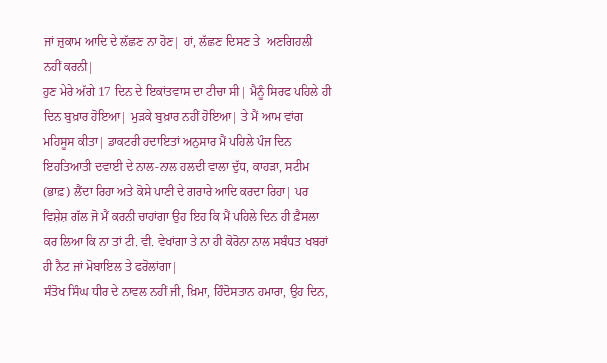ਜਾਂ ਜ਼ੁਕਾਮ ਆਦਿ ਦੇ ਲੱਛਣ ਨਾ ਹੋਣ| ਹਾਂ, ਲੱਛਣ ਦਿਸਣ ਤੇ  ਅਣਗਿਹਲੀ ਨਹੀਂ ਕਰਨੀ|
ਹੁਣ ਮੇਰੇ ਅੱਗੇ 17 ਦਿਨ ਦੇ ਇਕਾਂਤਵਾਸ ਦਾ ਟੀਚਾ ਸੀ| ਮੈਨੂੰ ਸਿਰਫ ਪਹਿਲੇ ਹੀ ਦਿਨ ਬੁਖ਼ਾਰ ਹੋਇਆ| ਮੁੜਕੇ ਬੁਖ਼ਾਰ ਨਹੀਂ ਹੋਇਆ| ਤੇ ਮੈਂ ਆਮ ਵਾਂਗ ਮਹਿਸੂਸ ਕੀਤਾ| ਡਾਕਟਰੀ ਹਦਾਇਤਾਂ ਅਨੁਸਾਰ ਮੈਂ ਪਹਿਲੇ ਪੰਜ ਦਿਨ ਇਹਤਿਆਤੀ ਦਵਾਈ ਦੇ ਨਾਲ-ਨਾਲ ਹਲਦੀ ਵਾਲਾ ਦੁੱਧ, ਕਾਹੜਾ, ਸਟੀਮ (ਭਾਫ਼) ਲੈਂਦਾ ਰਿਹਾ ਅਤੇ ਕੋਸੇ ਪਾਣੀ ਦੇ ਗਰਾਰੇ ਆਦਿ ਕਰਦਾ ਰਿਹਾ| ਪਰ ਵਿਸ਼ੇਸ਼ ਗੱਲ ਜੋ ਮੈਂ ਕਰਨੀ ਚਾਹਾਂਗਾ ਉਹ ਇਹ ਕਿ ਮੈਂ ਪਹਿਲੇ ਦਿਨ ਹੀ ਫ਼ੈਸਲਾ ਕਰ ਲਿਆ ਕਿ ਨਾ ਤਾਂ ਟੀ. ਵੀ. ਵੇਖਾਂਗਾ ਤੇ ਨਾ ਹੀ ਕੋਰੋਨਾ ਨਾਲ ਸਬੰਧਤ ਖਬਰਾਂ ਹੀ ਨੈਟ ਜਾਂ ਮੋਬਾਇਲ ਤੇ ਫਰੋਲਾਂਗਾ|
ਸੰਤੋਖ ਸਿੰਘ ਧੀਰ ਦੇ ਨਾਵਲ ਨਹੀਂ ਜੀ, ਖ਼ਿਮਾ, ਹਿੰਦੋਸਤਾਨ ਹਮਾਰਾ, ਉਹ ਦਿਨ,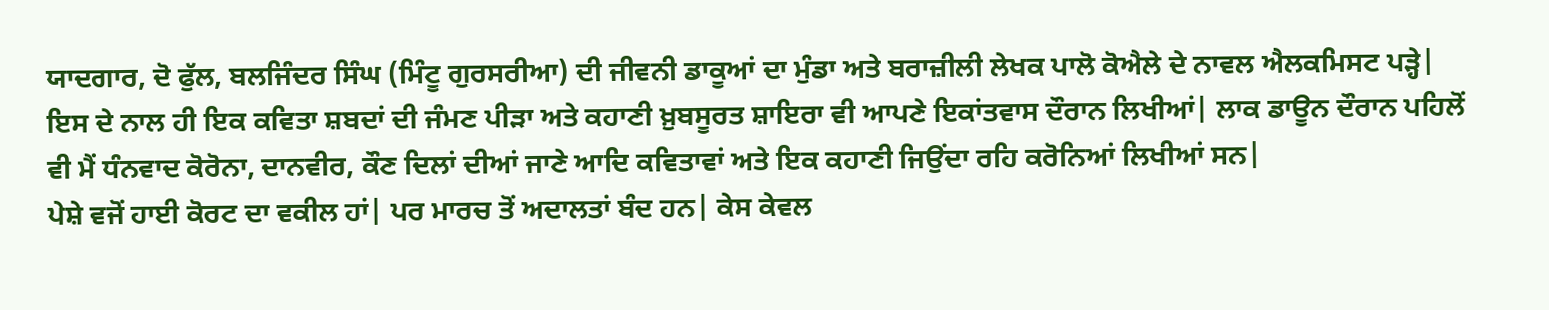ਯਾਦਗਾਰ, ਦੋ ਫੁੱਲ, ਬਲਜਿੰਦਰ ਸਿੰਘ (ਮਿੰਟੂ ਗੁਰਸਰੀਆ) ਦੀ ਜੀਵਨੀ ਡਾਕੂਆਂ ਦਾ ਮੁੰਡਾ ਅਤੇ ਬਰਾਜ਼ੀਲੀ ਲੇਖਕ ਪਾਲੋ ਕੋਐਲੇ ਦੇ ਨਾਵਲ ਐਲਕਮਿਸਟ ਪੜ੍ਹੇ| ਇਸ ਦੇ ਨਾਲ ਹੀ ਇਕ ਕਵਿਤਾ ਸ਼ਬਦਾਂ ਦੀ ਜੰਮਣ ਪੀੜਾ ਅਤੇ ਕਹਾਣੀ ਖ਼ੁਬਸੂਰਤ ਸ਼ਾਇਰਾ ਵੀ ਆਪਣੇ ਇਕਾਂਤਵਾਸ ਦੌਰਾਨ ਲਿਖੀਆਂ| ਲਾਕ ਡਾਊਨ ਦੌਰਾਨ ਪਹਿਲੋਂ ਵੀ ਮੈਂ ਧੰਨਵਾਦ ਕੋਰੋਨਾ, ਦਾਨਵੀਰ, ਕੌਣ ਦਿਲਾਂ ਦੀਆਂ ਜਾਣੇ ਆਦਿ ਕਵਿਤਾਵਾਂ ਅਤੇ ਇਕ ਕਹਾਣੀ ਜਿਉਂਦਾ ਰਹਿ ਕਰੋਨਿਆਂ ਲਿਖੀਆਂ ਸਨ|
ਪੇਸ਼ੇ ਵਜੋਂ ਹਾਈ ਕੋਰਟ ਦਾ ਵਕੀਲ ਹਾਂ| ਪਰ ਮਾਰਚ ਤੋਂ ਅਦਾਲਤਾਂ ਬੰਦ ਹਨ| ਕੇਸ ਕੇਵਲ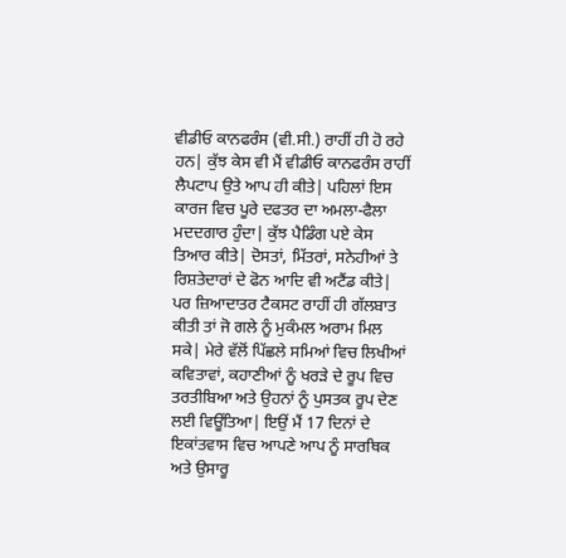ਵੀਡੀਓ ਕਾਨਫਰੰਸ (ਵੀ.ਸੀ.) ਰਾਹੀਂ ਹੀ ਹੋ ਰਹੇ ਹਨ| ਕੁੱਝ ਕੇਸ ਵੀ ਮੈਂ ਵੀਡੀਓ ਕਾਨਫਰੰਸ ਰਾਹੀਂ ਲੈਪਟਾਪ ਉਤੇ ਆਪ ਹੀ ਕੀਤੇ| ਪਹਿਲਾਂ ਇਸ ਕਾਰਜ ਵਿਚ ਪੂਰੇ ਦਫਤਰ ਦਾ ਅਮਲਾ-ਫੈਲਾ ਮਦਦਗਾਰ ਹੁੰਦਾ| ਕੁੱਝ ਪੈਡਿੰਗ ਪਏ ਕੇਸ ਤਿਆਰ ਕੀਤੇ| ਦੋਸਤਾਂ, ਮਿੱਤਰਾਂ, ਸਨੇਹੀਆਂ ਤੇ ਰਿਸ਼ਤੇਦਾਰਾਂ ਦੇ ਫੋਨ ਆਦਿ ਵੀ ਅਟੈਂਡ ਕੀਤੇ| ਪਰ ਜ਼ਿਆਦਾਤਰ ਟੈਕਸਟ ਰਾਹੀਂ ਹੀ ਗੱਲਬਾਤ ਕੀਤੀ ਤਾਂ ਜੋ ਗਲੇ ਨੂੰ ਮੁਕੰਮਲ ਅਰਾਮ ਮਿਲ ਸਕੇ| ਮੇਰੇ ਵੱਲੋਂ ਪਿੱਛਲੇ ਸਮਿਆਂ ਵਿਚ ਲਿਖੀਆਂ ਕਵਿਤਾਵਾਂ, ਕਹਾਣੀਆਂ ਨੂੰ ਖਰੜੇ ਦੇ ਰੂਪ ਵਿਚ ਤਰਤੀਬਿਆ ਅਤੇ ਉਹਨਾਂ ਨੂੰ ਪੁਸਤਕ ਰੂਪ ਦੇਣ ਲਈ ਵਿਊਂਤਿਆ| ਇਉਂ ਮੈਂ 17 ਦਿਨਾਂ ਦੇ ਇਕਾਂਤਵਾਸ ਵਿਚ ਆਪਣੇ ਆਪ ਨੂੰ ਸਾਰਥਿਕ ਅਤੇ ਉਸਾਰੂ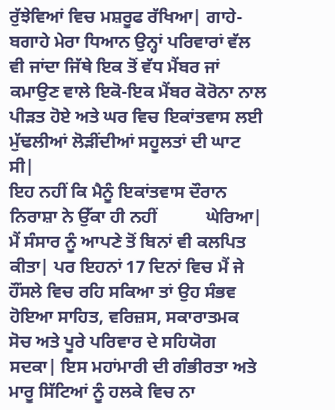ਰੁੱਝੇਵਿਆਂ ਵਿਚ ਮਸ਼ਰੂਫ ਰੱਖਿਆ| ਗਾਹੇ-ਬਗਾਹੇ ਮੇਰਾ ਧਿਆਨ ਉਨ੍ਹਾਂ ਪਰਿਵਾਰਾਂ ਵੱਲ ਵੀ ਜਾਂਦਾ ਜਿੱਥੇ ਇਕ ਤੋਂ ਵੱਧ ਮੈਂਬਰ ਜਾਂ ਕਮਾਉਣ ਵਾਲੇ ਇਕੋ-ਇਕ ਮੈਂਬਰ ਕੋਰੋਨਾ ਨਾਲ ਪੀੜਤ ਹੋਏ ਅਤੇ ਘਰ ਵਿਚ ਇਕਾਂਤਵਾਸ ਲਈ ਮੁੱਢਲੀਆਂ ਲੋੜੀਂਦੀਆਂ ਸਹੂਲਤਾਂ ਦੀ ਘਾਟ ਸੀ|
ਇਹ ਨਹੀਂ ਕਿ ਮੈਨੂੰ ਇਕਾਂਤਵਾਸ ਦੌਰਾਨ ਨਿਰਾਸ਼ਾ ਨੇ ਉੱਕਾ ਹੀ ਨਹੀਂ           ਘੇਰਿਆ| ਮੈਂ ਸੰਸਾਰ ਨੂੰ ਆਪਣੇ ਤੋਂ ਬਿਨਾਂ ਵੀ ਕਲਪਿਤ ਕੀਤਾ| ਪਰ ਇਹਨਾਂ 17 ਦਿਨਾਂ ਵਿਚ ਮੈਂ ਜੇ ਹੌਂਸਲੇ ਵਿਚ ਰਹਿ ਸਕਿਆ ਤਾਂ ਉਹ ਸੰਭਵ ਹੋਇਆ ਸਾਹਿਤ, ਵਰਿਜ਼ਸ, ਸਕਾਰਾਤਮਕ ਸੋਚ ਅਤੇ ਪੂਰੇ ਪਰਿਵਾਰ ਦੇ ਸਹਿਯੋਗ ਸਦਕਾ| ਇਸ ਮਹਾਂਮਾਰੀ ਦੀ ਗੰਭੀਰਤਾ ਅਤੇ ਮਾਰੂ ਸਿੱਟਿਆਂ ਨੂੰ ਹਲਕੇ ਵਿਚ ਨਾ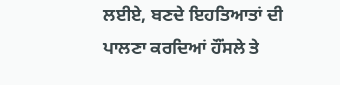ਲਈਏ, ਬਣਦੇ ਇਹਤਿਆਤਾਂ ਦੀ ਪਾਲਣਾ ਕਰਦਿਆਂ ਹੌਂਸਲੇ ਤੇ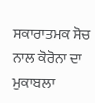ਸਕਾਰਾਤਮਕ ਸੋਚ ਨਾਲ ਕੋਰੋਨਾ ਦਾ ਮੁਕਾਬਲਾ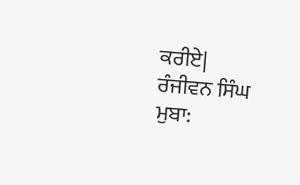ਕਰੀਏ|
ਰੰਜੀਵਨ ਸਿੰਘ
ਮੁਬਾ: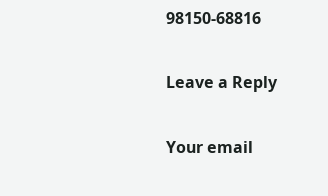98150-68816

Leave a Reply

Your email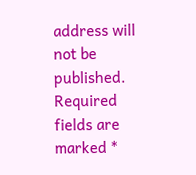address will not be published. Required fields are marked *